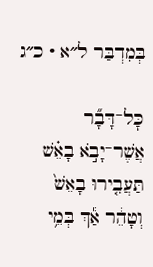בְּמִדְבַּר ל״א · כ״ג

כׇּל־דָּבָ֞ר אֲשֶׁר־יָבֹ֣א בָאֵ֗שׁ תַּעֲבִ֤ירוּ בָאֵשׁ֙ וְטָהֵ֔ר אַ֕ךְ בְּמֵ֥י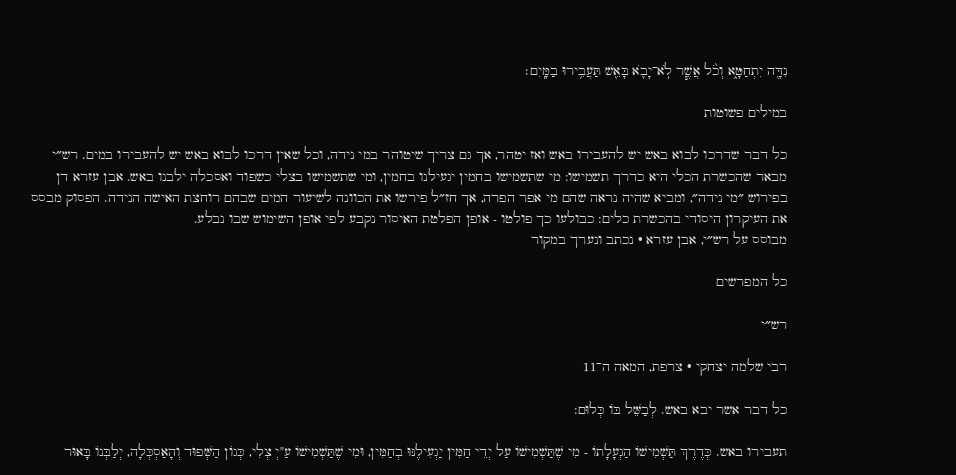נִדָּ֖ה יִתְחַטָּ֑א וְכֹ֨ל אֲשֶׁ֧ר לֹֽא־יָבֹ֛א בָּאֵ֖שׁ תַּעֲבִ֥ירוּ בַמָּֽיִם׃

במילים פשוטות

כל דבר שדרכו לבוא באש יש להעבירו באש ואז יטהר, אך גם צריך שיטוהר במי נידה, וכל שאין דרכו לבוא באש יש להעבירו במים. רש״י מבאר שהכשרת הכלי היא כדרך תשמישו: מי שתשמישו בחמין יגעילנו בחמין, ומי שתשמישו בצלי כשפוד ואסכלה ילבנו באש. אבן עזרא דן בפירוש ״מי נידה״, ומביא שהיה נראה שהם מי אפר הפרה, אך חז״ל פירשו את הכוונה לשיעור המים שבהם רוחצת האישה הנידה. הפסוק מבסס את העיקרון היסודי בהכשרת כלים: כבולעו כך פולטו - אופן הפלטת האיסור נקבע לפי אופן השימוש שבו נבלע.
מבוסס על רש״י, אבן עזרא · נכתב ונערך במקור

כל המפרשים

רש״י

רבי שלמה יצחקי · צרפת, המאה ה־11

כל דבר אשר יבא באש. לְבַשֵּׁל בּוֹ כְּלוּם:

תעבירו באש. כְּדֶרֶךְ תַּשְׁמִישׁוֹ הַגְעָלָתוֹ - מִי שֶׁתַּשְׁמִישׁוֹ עַל יְדֵי חַמִּין יַגְעִילֶנּוּ בְחַמִּין, וּמִי שֶׁתַּשְׁמִישׁוֹ עַ"יְ צְלִי, כְּגוֹן הַשְּׁפוּד וְהָאַסְכְּלָה, יְלַבְּנוֹ בָּאוּר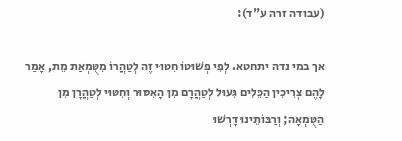(עבודה זרה ע"ד):

אך במי נדה יתחטא. לְפִי פְשׁוּטוֹ חִטּוּי זֶה לְטַהֲרוֹ מִטֻּמְאַת מֵת, אָמַר לָהֶם צְרִיכִין הַכֵּלִים גִּעוּל לְטַהֲרָם מִן הָאִסּוּר וְחִטּוּי לְטַהֲרָן מִן הַטֻּמְאָה; וְרַבּוֹתֵינוּ דָרְשׁוּ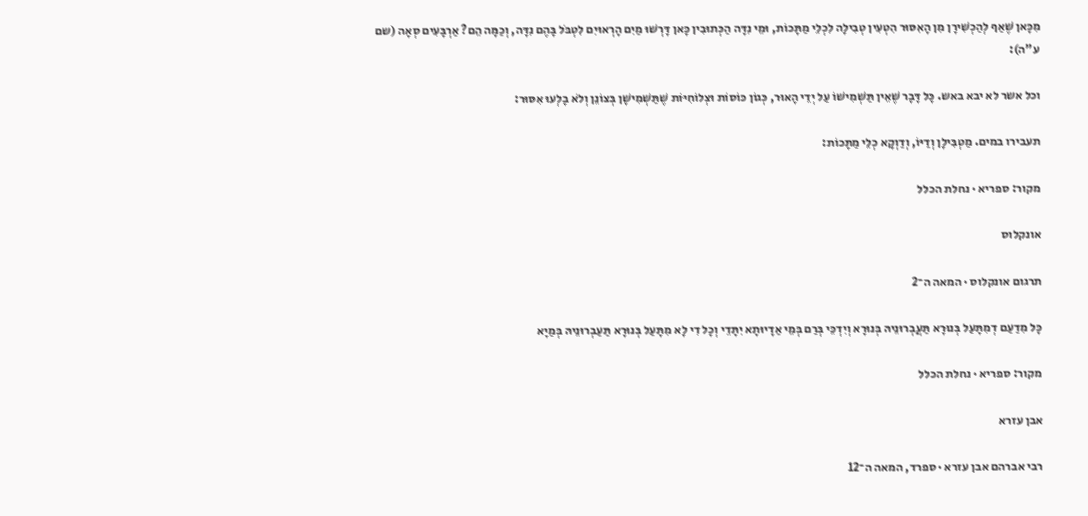מִכָּאן שֶׁאַף לְהַכְשִׁירָן מִן הָאִסּוּר הִטְעִין טְבִילָה לִכְלֵי מַתָּכוֹת, וּמֵי נִדָּה הַכְּתוּבִין כָּאן דָּרְשׁוּ מַיִם הָרְאוּיִם לִטְבֹּל בָּהֶם נִדָּה, וְכַמָּה הֵם? אַרְבָּעִים סְאָה (שם ע"ה):

וכל אשר לא יבא באש. כָּל דָּבָר שֶׁאֵין תַּשְׁמִישׁוֹ עַל יְדֵי הָאוּר, כְּגוֹן כּוֹסוֹת וּצְלוֹחִיּוֹת שֶׁתַּשְׁמִישָׁן בְּצוֹנֵן וְלֹא בָלְעוּ אִסּוּר:

תעבירו במים. מַטְבִּילָן וְדַיּוֹ, וְדַוְקָא כְלֵי מַתָּכוֹת:

מקור: ספריא · נחלת הכלל

אונקלוס

תרגום אונקלוס · המאה ה־2

כָּל מִדַעַם דְמִתָּעַל בְּנוּרָא תַּעֲבְרוּנֵיהּ בְּנוּרָא וְיִדְכֵּי בְּרַם בְּמֵי אַדָיוּתָא יִתָּדֵי וְכָל דִי לָא מִתָּעַל בְּנוּרָא תַּעַבְרוּנֵיהּ בְּמַיָא

מקור: ספריא · נחלת הכלל

אבן עזרא

רבי אברהם אבן עזרא · ספרד, המאה ה־12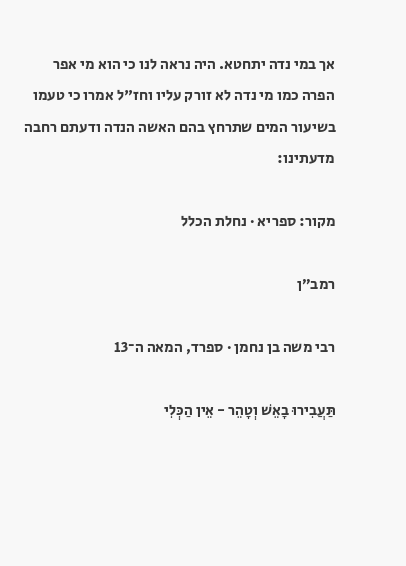אך במי נדה יתחטא. היה נראה לנו כי הוא מי אפר הפרה כמו מי נדה לא זורק עליו וחז"ל אמרו כי טעמו בשיעור המים שתרחץ בהם האשה הנדה ודעתם רחבה מדעתינו:

מקור: ספריא · נחלת הכלל

רמב״ן

רבי משה בן נחמן · ספרד, המאה ה־13

תַּעֲבִירוּ בָאֵשׁ וְטָהֵר - אֵין הַכְּלִי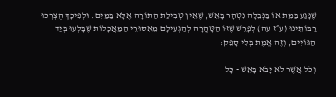שֶׁנָּגַע בַּמֵּת אוֹ בַּנְּבֵלָה נִטְהָר בָּאֵשׁ, שֶׁאֵין טְבִילַת הַתּוֹרָה אֶלָּא בַּמַּיִם. וּלְפִיכָךְ הֻצְרְכוּ רַבּוֹתֵינוּ (ע״ז עה) לְפָרֵשׁ שֶׁזּוֹ הַטָּהֳרָה לְהַגְעִילָם מֵאִסּוּרֵי הַמַּאֲכָלוֹת שֶׁבָּלְעוּ בְּיַד הַגּוֹיִים, וְזֶה אֱמֶת בְּלִי סָפֵק:

וְכֹל אֲשֶׁר לֹא יָבֹא בָּאֵשׁ - כָּל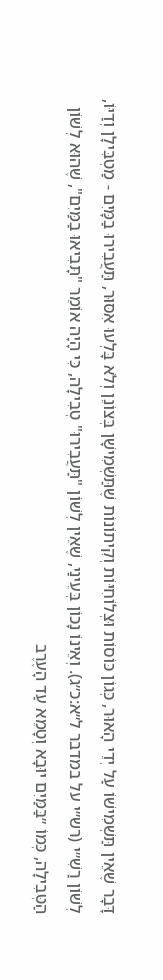דָּבָר שֶׁאֵין תַּשְׁמִישׁוֹ עַל יְדֵי הָאוּר, כְּגוֹן כּוֹסוֹת וּצְלוֹחִיּוֹת וְקִיתוֹנוֹת שֶׁתַּשְׁמִישָׁן בְּצוֹנֵן וְלֹא בָּלְעוּ אִסּוּר, תַּעֲבִירוּ בַמָּיִם - מַטְבִּילָן וְדַיּוֹ, לְשׁוֹן רַשִׁ״י (רש״י על במדבר ל״א:כ״ג). וְאֵינוֹ נָכוֹן בְּעֵינַי, שֶׁאֵין לְשׁוֹן "תַּעֲבִירוּ" טְבִילָה, כִּי הָיָה אוֹמֵר "תָּבִיאוּ בַמַּיִם", שֶׁהוּא לְשׁוֹן הַטְּבִילָה, כְּמוֹ ״בַּמַּיִם יוּבָא וְטָמֵא עַד הָעֶרֶב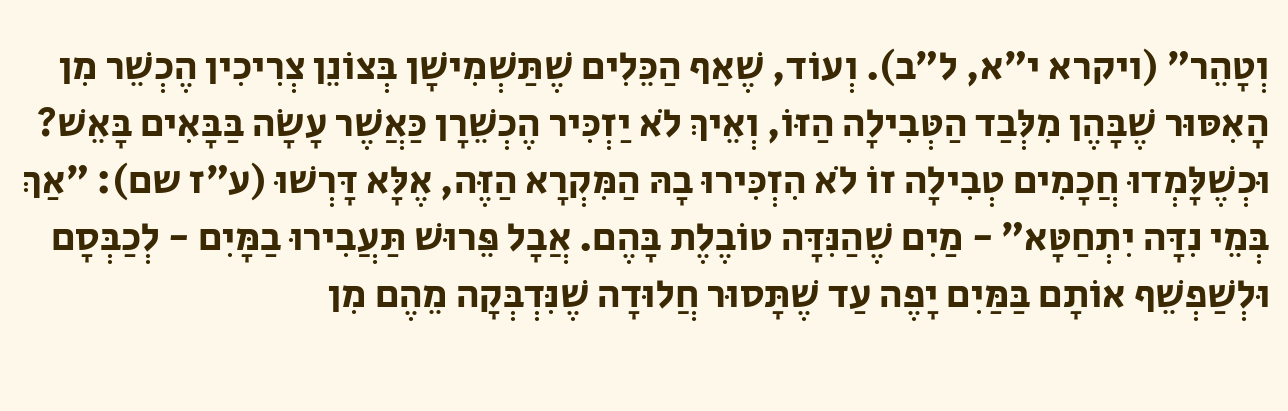וְטָהֵר״ (ויקרא י״א, ל״ב). וְעוֹד, שֶׁאַף הַכֵּלִים שֶׁתַּשְׁמִישָׁן בְּצוֹנֵן צְרִיכִין הֶכְשֵׁר מִן הָאִסּוּר שֶׁבָּהֶן מִלְּבַד הַטְּבִילָה הַזּוֹ, וְאֵיךְ לֹא יַזְכִּיר הֶכְשֵׁרָן כַּאֲשֶׁר עָשָׂה בַּבָּאִים בָּאֵשׁ? וּכְשֶׁלָּמְדוּ חֲכָמִים טְבִילָה זוֹ לֹא הִזְכִּירוּ בָהּ הַמִּקְרָא הַזֶּה, אֶלָּא דָּרְשׁוּ (ע״ז שם): ״אַךְ בְּמֵי נִדָּה יִתְחַטָּא״ - מַיִם שֶׁהַנִּדָּה טוֹבֶלֶת בָּהֶם. אֲבָל פֵּרוּשׁ תַּעֲבִירוּ בַמָּיִם - לְכַבְּסָם וּלְשַׁפְשֵׁף אוֹתָם בַּמַּיִם יָפֶה עַד שֶׁתָּסוּר חֲלוּדָה שֶׁנִּדְבְּקָה מֵהֶם מִן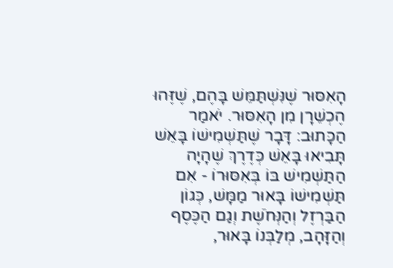הָאִסּוּר שֶׁנִּשְׁתַּמֵּשׁ בָּהֶם, שֶׁזֶּהוּ הֶכְשֵׁרָן מִן הָאִסּוּר. יֹאמַר הַכָּתוּב: דָּבָר שֶׁתַּשְׁמִישׁוֹ בָּאֵשׁ תָּבִיאוּ בָּאֵשׁ כְּדֶרֶךְ שֶׁהָיָה הַתַּשְׁמִישׁ בּוֹ בְּאִסּוּרוֹ - אִם תַּשְׁמִישׁוֹ בָּאוּר מַמָּשׁ, כְּגוֹן הַבַּרְזֶל וְהַנְּחֹשֶׁת וְגַם הַכֶּסֶף וְהַזָּהָב, מְלַבְּנוֹ בָּאוּר,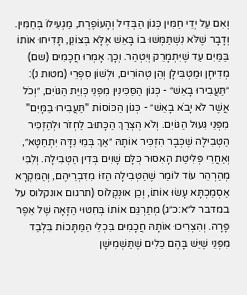וְאִם עַל יְדֵי חַמִּין כְּגוֹן הַבְּדִיל וְהָעוֹפֶרֶת, מַגְעִילוֹ בְּחַמִּין. וְדָבָר שֶׁלֹּא נִשְׁתַּמְּשׁוּ בוֹ בָּאֵשׁ אֶלָּא בְּצוֹנֵן, תָּדִיחוּ אוֹתוֹ בַּמַּיִם עַד שֶׁיִּתְמָרֵק וְיִטְהַר. וְכָךְ אָמְרוּ חֲכָמִים (שם) מְדִיחָן וּמַטְבִּילָן וְהֵן טְהוֹרִים, וּלְשׁוֹן סִפְרֵי (מטות נ): ״תַּעֲבִירוּ בָאֵשׁ״ - כְּגוֹן הַסַּכִּינִין מִפְּנֵי כְּוִיַּת הַגּוֹיִם, ״וְכֹל אֲשֶׁר לֹא יָבֹא בָאֵשׁ״ - כְּגוֹן הַכּוֹסוֹת "תַּעֲבִירוּ בַמָּיִם" מִפְּנֵי גִּעוּל הַגּוֹיִם. וְלֹא הֻצְרַךְ הַכָּתוּב לַחְזֹר וּלְהַזְכִּיר הַטְּבִילָה שֶׁכְּבָר הִזְכִּיר אוֹתָהּ ״אַךְ בְּמֵי נִדָּה יִתְחַטָּא״, וְאַחֲרֵי פְּלִיטַת הָאִסּוּר כֻּלָּם שָׁוִים בְּדִין הַטְּבִילָה. וְלִבִּי מְהַרְהֵר עוֹד לוֹמַר שֶׁהַטְּבִילָה הַזּוֹ מִדִּבְרֵיהֶם, וְהַמִּקְרָא אַסְמַכְתָּא עָשׂוּ אוֹתוֹ, וְכֵן אוּנְקְלוֹס (תרגום אונקלוס על במדבר ל״א:כ״ג) מְתַרְגֵּם אוֹתוֹ בְּחִטּוּי הַזָּאָה שֶׁל אֵפֶר פָּרָה. וְהִצְרִיכוּ אוֹתָהּ חֲכָמִים בִּכְלֵי הַמַּתָּכוֹת בִּלְבַד מִפְּנֵי שֶׁיֵּשׁ בָּהֶם כֵּלִים שֶׁתַּשְׁמִישָׁן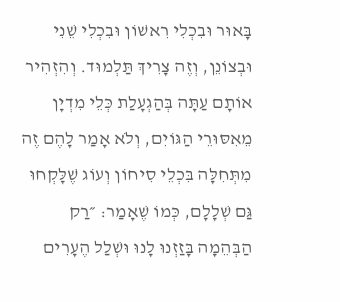בָּאוּר וּבִכְלִי רִאשׁוֹן וּבִכְלִי שֵׁנִי וּבְצוֹנֵן, וְזֶה צָרִיךְ תַּלְמוּד. וְהִזְהִיר אוֹתָם עַתָּה בְּהַגְעָלַת כְּלֵי מִדְיָן מֵאִסּוּרֵי הַגּוֹיִם, וְלֹא אָמַר לָהֶם זֶה מִתְּחִלָּה בִּכְלֵי סִיחוֹן וְעוֹג שֶׁלָּקְחוּ גַּם שְׁלָלָם, כְּמוֹ שֶׁאָמַר: ״רַק הַבְּהֵמָה בָּזַזְנוּ לָנוּ וּשְׁלַל הֶעָרִים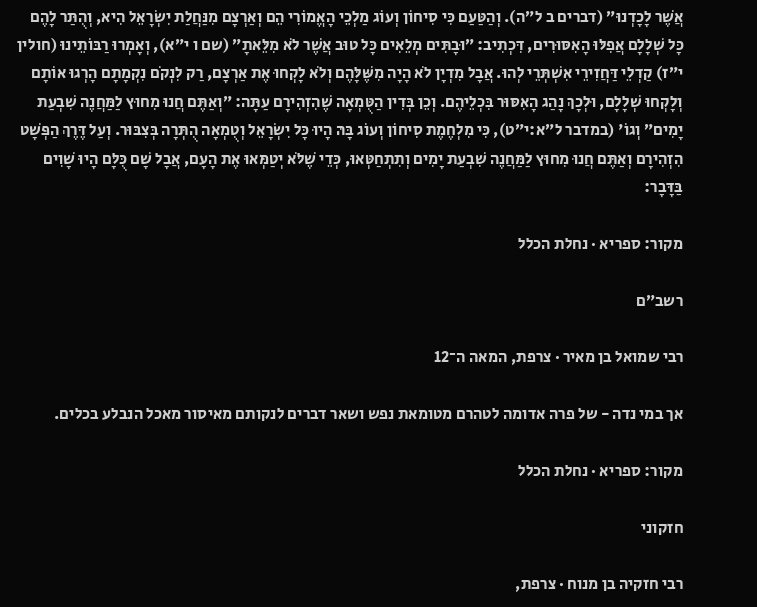אֲשֶׁר לָכָדְנוּ״ (דברים ב ל״ה). וְהַטַּעַם כִּי סִיחוֹן וְעוֹג מַלְכֵי הָאֱמוֹרִי הֵם וְאַרְצָם מִנַּחֲלַת יִשְׂרָאֵל הִיא, וְהֻתַּר לָהֶם כָּל שְׁלָלָם אֲפִלּוּ הָאִסּוּרִים, דִּכְתִיב: ״וּבָתִּים מְלֵאִים כָּל טוּב אֲשֶׁר לֹא מִלֵּאתָ״ (שם ו י״א), וְאָמְרוּ רַבּוֹתֵינוּ (חולין י״ז) קַדְלֵי דַּחֲזִירֵי אִשְׁתְּרֵי לְהוּ. אֲבָל מִדְיָן לֹא הָיָה מִשֶּׁלָּהֶם וְלֹא לָקְחוּ אֶת אַרְצָם, רַק לִנְקֹם נִקְמָתָם הָרְגוּ אוֹתָם וְלָקְחוּ שְׁלָלָם, וּלְכָךְ נָהַג הָאִסּוּר בִּכְלֵיהֶם. וְכֵן בְּדִין הַטֻּמְאָה שֶׁהִזְהִירָם עַתָּה: ״וְאַתֶּם חֲנוּ מִחוּץ לַמַּחֲנֶה שִׁבְעַת יָמִים״ וְגוֹ' (במדבר ל״א:י״ט), כִּי מִלְחֶמֶת סִיחוֹן וְעוֹג בָּהּ הָיוּ כָּל יִשְׂרָאֵל וְטֻמְאָה הֻתְּרָה בְּצִבּוּר. וְעַל דֶּרֶךְ הַפְּשָׁט הִזְהִירָם וְאַתֶּם חֲנוּ מִחוּץ לַמַּחֲנֶה שִׁבְעַת יָמִים וְתִתְחַטְּאוּ, כְּדֵי שֶׁלֹּא יְטַמְּאוּ אֶת הָעָם, אֲבָל שָׁם כֻּלָּם הָיוּ שָׁוִים בַּדָּבָר:

מקור: ספריא · נחלת הכלל

רשב״ם

רבי שמואל בן מאיר · צרפת, המאה ה־12

אך במי נדה - של פרה אדומה לטהרם מטומאת נפש ושאר דברים לנקותם מאיסור מאכל הנבלע בכלים.

מקור: ספריא · נחלת הכלל

חזקוני

רבי חזקיה בן מנוח · צרפת,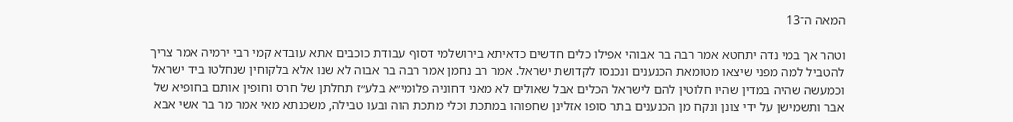המאה ה־13

וטהר אך במי נדה יתחטא אמר רבה בר אבוהי אפילו כלים חדשים כדאיתא בירושלמי דסוף עבודת כוכבים אתא עובדא קמי רבי ירמיה אמר צריך להטביל למה מפני שיצאו מטומאת הכנענים ונכנסו לקדושת ישראל. אמר רב נחמן אמר רבה בר אבוה לא שנו אלא בלקוחין שנחלטו ביד ישראל וכמעשה שהיה במדין שהיו חלוטין להם לישראל הכלים אבל שאולים לא מאני דחוניה פלומי״א בלע״ז תחלתן של חרס וחופין אותם בחופיא של אבר ותשמישן על ידי צונן ונקח מן הכנענים בתר סופו אזלינן שחפוהו במתכת וכלי מתכת הוה ובעו טבילה, משכנתא מאי אמר מר בר אשי אבא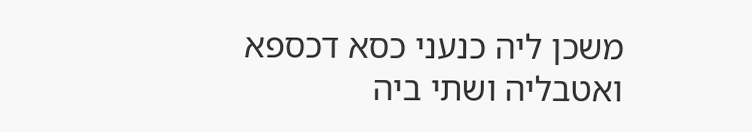משכן ליה כנעני כסא דכספא ואטבליה ושתי ביה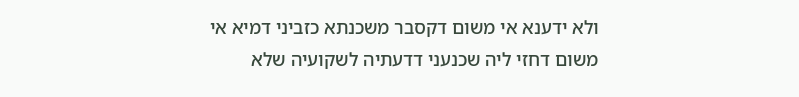ולא ידענא אי משום דקסבר משכנתא כזביני דמיא אי משום דחזי ליה שכנעני דדעתיה לשקועיה שלא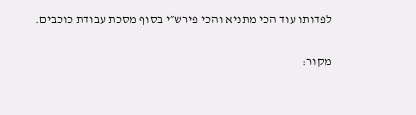לפדותו עוד הכי מתניא והכי פירש״י בסוף מסכת עבודת כוכבים.

מקור: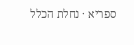ספריא · נחלת הכלל